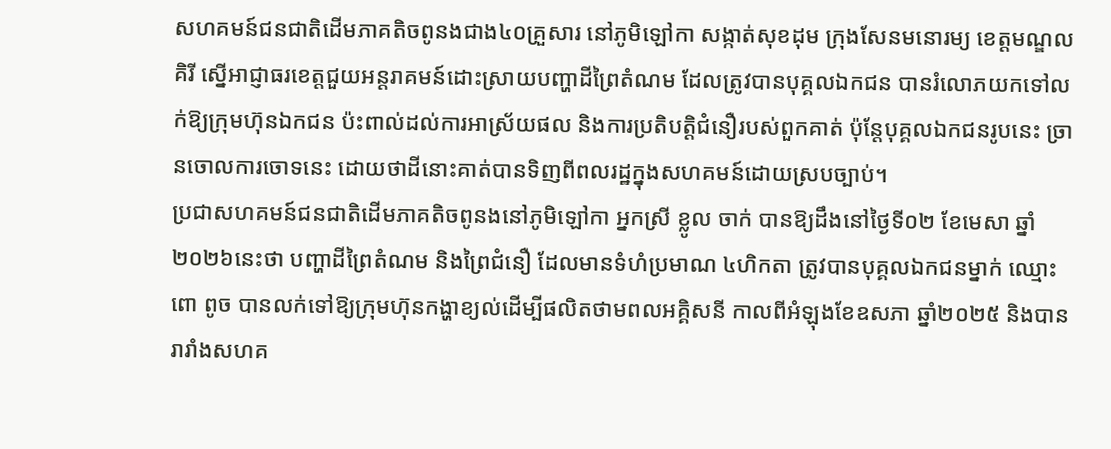សហគមន៍ជនជាតិដើមភាគតិចពូនងជាង៤០គ្រួសារ នៅភូមិឡៅកា សង្កាត់សុខដុម ក្រុងសែនមនោរម្យ ខេត្តមណ្ឌលគិរី ស្នើអាជ្ញាធរខេត្តជួយអន្តរាគមន៍ដោះស្រាយបញ្ហាដីព្រៃតំណម ដែលត្រូវបានបុគ្គលឯកជន បានរំលោភយកទៅលក់ឱ្យក្រុមហ៊ុនឯកជន ប៉ះពាល់ដល់ការអាស្រ័យផល និងការប្រតិបត្តិជំនឿរបស់ពួកគាត់ ប៉ុន្តែបុគ្គលឯកជនរូបនេះ ច្រានចោលការចោទនេះ ដោយថាដីនោះគាត់បានទិញពីពលរដ្ឋក្នុងសហគមន៍ដោយស្របច្បាប់។
ប្រជាសហគមន៍ជនជាតិដើមភាគតិចពូនងនៅភូមិឡៅកា អ្នកស្រី ខ្លូល ចាក់ បានឱ្យដឹងនៅថ្ងៃទី០២ ខែមេសា ឆ្នាំ២០២៦នេះថា បញ្ហាដីព្រៃតំណម និងព្រៃជំនឿ ដែលមានទំហំប្រមាណ ៤ហិកតា ត្រូវបានបុគ្គលឯកជនម្នាក់ ឈ្មោះ ពោ ពូច បានលក់ទៅឱ្យក្រុមហ៊ុនកង្ហាខ្យល់ដើម្បីផលិតថាមពលអគ្គិសនី កាលពីអំឡុងខែឧសភា ឆ្នាំ២០២៥ និងបានរារាំងសហគ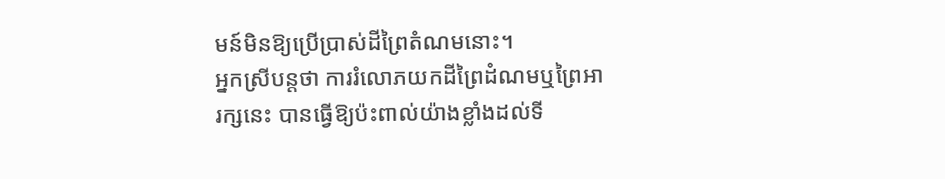មន៍មិនឱ្យប្រើប្រាស់ដីព្រៃតំណមនោះ។
អ្នកស្រីបន្តថា ការរំលោភយកដីព្រៃដំណមឬព្រៃអារក្សនេះ បានធ្វើឱ្យប៉ះពាល់យ៉ាងខ្លាំងដល់ទី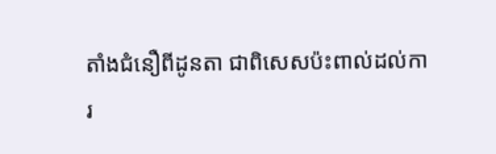តាំងជំនឿពីដូនតា ជាពិសេសប៉ះពាល់ដល់ការ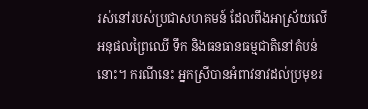រស់នៅរបស់ប្រជាសហគមន៍ ដែលពឹងអាស្រ័យលើអនុផលព្រៃឈើ ទឹក និងធនធានធម្មជាតិនៅតំបន់នោះ។ ករណីនេះ អ្នកស្រីបានអំពាវនាវដល់ប្រមុខរ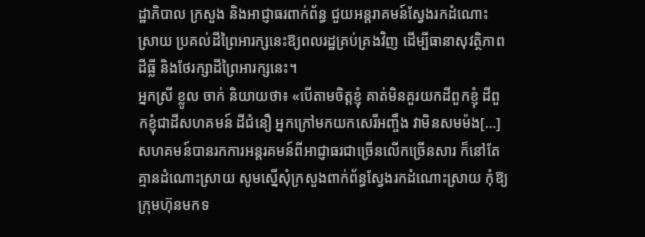ដ្ឋាភិបាល ក្រសួង និងអាជ្ញាធរពាក់ព័ន្ធ ជួយអន្តរាគមន៍ស្វែងរកដំណោះស្រាយ ប្រគល់ដីព្រៃអារក្សនេះឱ្យពលរដ្ឋគ្រប់គ្រងវិញ ដើម្បីធានាសុវត្ថិភាពដីធ្លី និងថែរក្សាដីព្រៃអារក្សនេះ។
អ្នកស្រី ខ្លូល ចាក់ និយាយថា៖ «បើតាមចិត្ដខ្ញុំ គាត់មិនគួរយកដីពួកខ្ញុំ ដីពួកខ្ញុំជាដីសហគមន៍ ដីជំនឿ អ្នកក្រៅមកយកសេរីអញ្ចឹង វាមិនសមម៉ង[…] សហគមន៍បានរកការអន្ដរគមន៍ពីអាជ្ញាធរជាច្រើនលើកច្រើនសារ ក៏នៅតែគ្មានដំណោះស្រាយ សូមស្នើសុំក្រសួងពាក់ព័ន្ធស្វែងរកដំណោះស្រាយ កុំឱ្យក្រុមហ៊ុនមកទ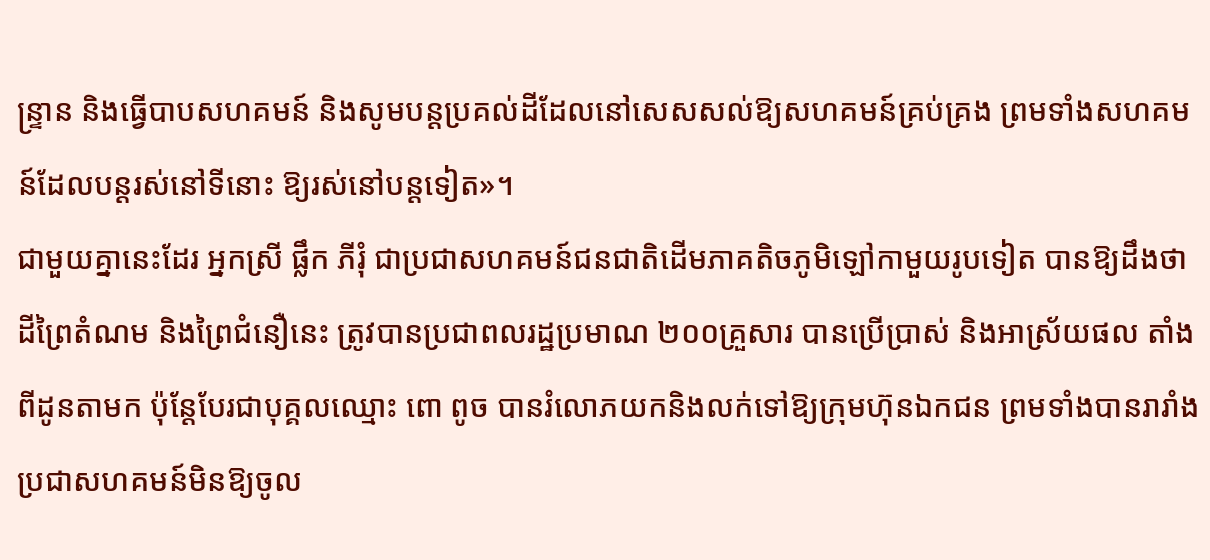ន្រ្ទាន និងធ្វើបាបសហគមន៍ និងសូមបន្ដប្រគល់ដីដែលនៅសេសសល់ឱ្យសហគមន៍គ្រប់គ្រង ព្រមទាំងសហគមន៍ដែលបន្ដរស់នៅទីនោះ ឱ្យរស់នៅបន្ដទៀត»។
ជាមួយគ្នានេះដែរ អ្នកស្រី ផ្លឹក ភីរុំ ជាប្រជាសហគមន៍ជនជាតិដើមភាគតិចភូមិឡៅកាមួយរូបទៀត បានឱ្យដឹងថា ដីព្រៃតំណម និងព្រៃជំនឿនេះ ត្រូវបានប្រជាពលរដ្ឋប្រមាណ ២០០គ្រួសារ បានប្រើប្រាស់ និងអាស្រ័យផល តាំងពីដូនតាមក ប៉ុន្តែបែរជាបុគ្គលឈ្មោះ ពោ ពូច បានរំលោភយកនិងលក់ទៅឱ្យក្រុមហ៊ុនឯកជន ព្រមទាំងបានរារាំងប្រជាសហគមន៍មិនឱ្យចូល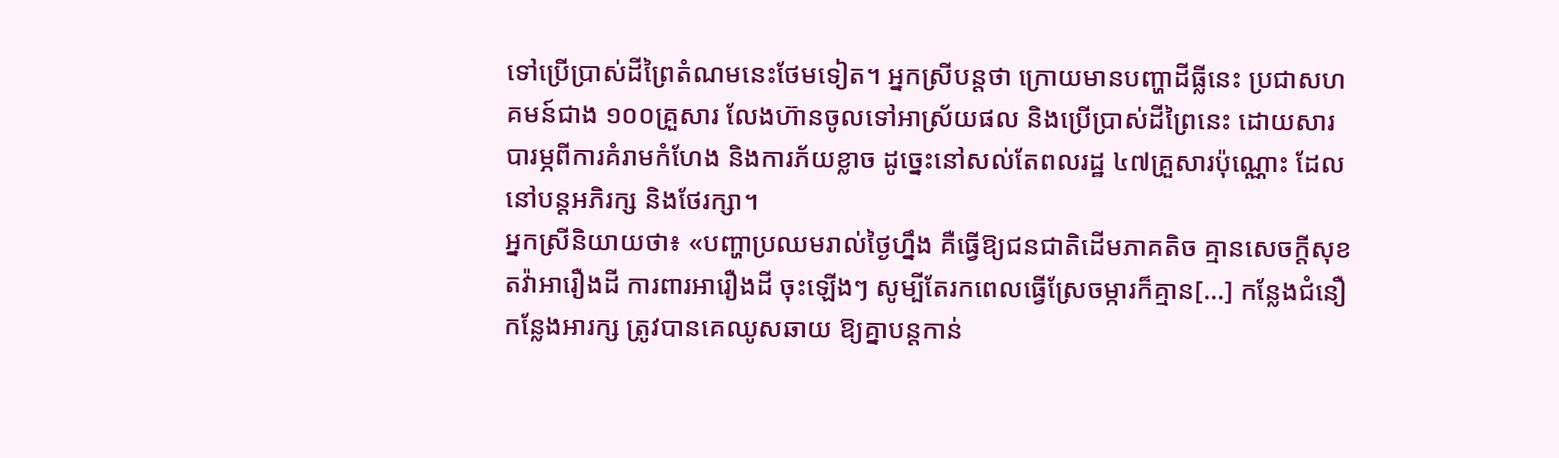ទៅប្រើប្រាស់ដីព្រៃតំណមនេះថែមទៀត។ អ្នកស្រីបន្តថា ក្រោយមានបញ្ហាដីធ្លីនេះ ប្រជាសហគមន៍ជាង ១០០គ្រួសារ លែងហ៊ានចូលទៅអាស្រ័យផល និងប្រើប្រាស់ដីព្រៃនេះ ដោយសារបារម្ភពីការគំរាមកំហែង និងការភ័យខ្លាច ដូច្នេះនៅសល់តែពលរដ្ឋ ៤៧គ្រួសារប៉ុណ្ណោះ ដែលនៅបន្តអភិរក្ស និងថែរក្សា។
អ្នកស្រីនិយាយថា៖ «បញ្ហាប្រឈមរាល់ថ្ងៃហ្នឹង គឺធ្វើឱ្យជនជាតិដើមភាគតិច គ្មានសេចក្ដីសុខ តវ៉ាអារឿងដី ការពារអារឿងដី ចុះឡើងៗ សូម្បីតែរកពេលធ្វើស្រែចម្ការក៏គ្មាន[…] កន្លែងជំនឿ កន្លែងអារក្ស ត្រូវបានគេឈូសឆាយ ឱ្យគ្នាបន្ដកាន់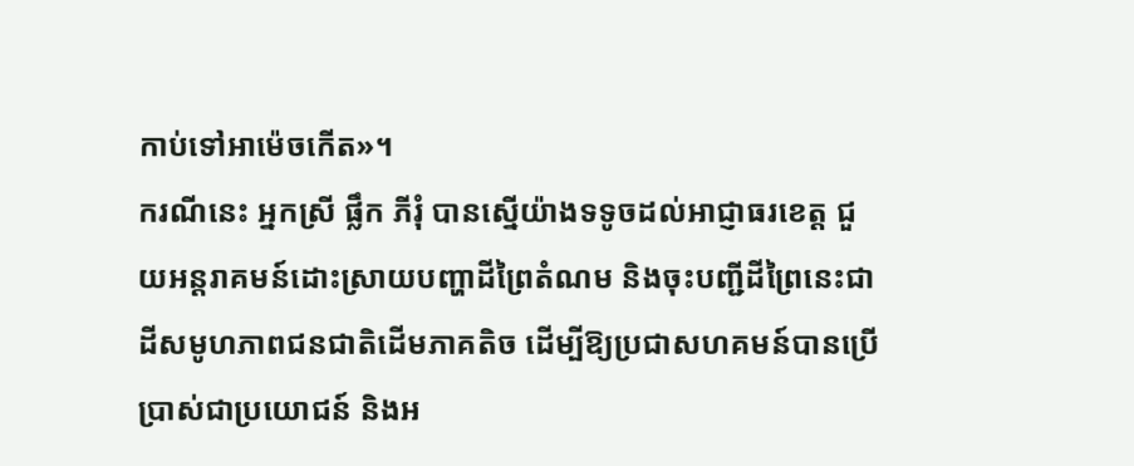កាប់ទៅអាម៉េចកើត»។
ករណីនេះ អ្នកស្រី ផ្លឹក ភីរុំ បានស្នើយ៉ាងទទូចដល់អាជ្ញាធរខេត្ត ជួយអន្តរាគមន៍ដោះស្រាយបញ្ហាដីព្រៃតំណម និងចុះបញ្ជីដីព្រៃនេះជាដីសមូហភាពជនជាតិដើមភាគតិច ដើម្បីឱ្យប្រជាសហគមន៍បានប្រើប្រាស់ជាប្រយោជន៍ និងអ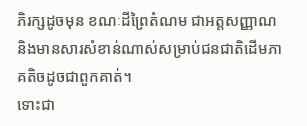ភិរក្សដូចមុន ខណៈដីព្រៃតំណម ជាអត្តសញ្ញាណ និងមានសារសំខាន់ណាស់សម្រាប់ជនជាតិដើមភាគតិចដូចជាពួកគាត់។
ទោះជា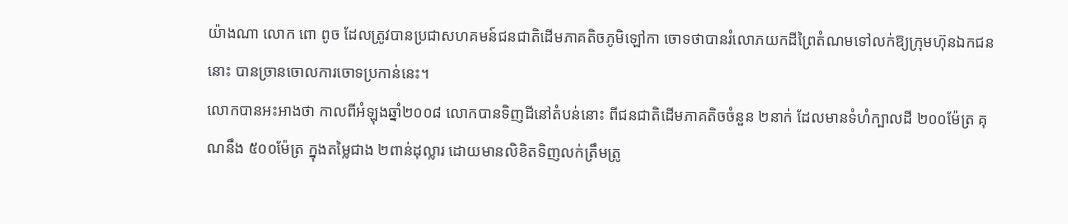យ៉ាងណា លោក ពោ ពូច ដែលត្រូវបានប្រជាសហគមន៍ជនជាតិដើមភាគតិចភូមិឡៅកា ចោទថាបានរំលោភយកដីព្រៃតំណមទៅលក់ឱ្យក្រុមហ៊ុនឯកជននោះ បានច្រានចោលការចោទប្រកាន់នេះ។
លោកបានអះអាងថា កាលពីអំឡុងឆ្នាំ២០០៨ លោកបានទិញដីនៅតំបន់នោះ ពីជនជាតិដើមភាគតិចចំនួន ២នាក់ ដែលមានទំហំក្បាលដី ២០០ម៉ែត្រ គុណនឹង ៥០០ម៉ែត្រ ក្នុងតម្លៃជាង ២ពាន់ដុល្លារ ដោយមានលិខិតទិញលក់ត្រឹមត្រូ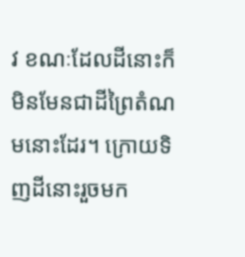វ ខណៈដែលដីនោះក៏មិនមែនជាដីព្រៃតំណមនោះដែរ។ ក្រោយទិញដីនោះរួចមក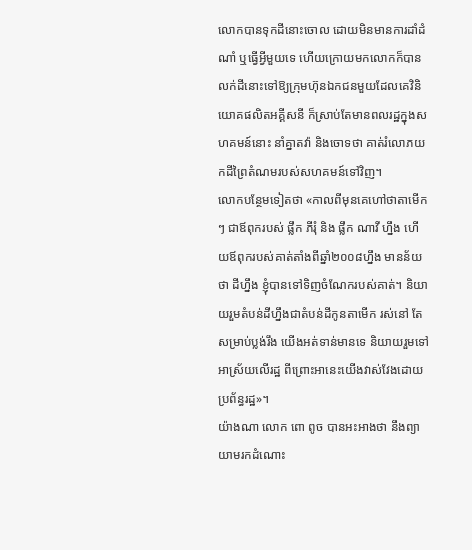លោកបានទុកដីនោះចោល ដោយមិនមានការដាំដំណាំ ឬធ្វើអ្វីមួយទេ ហើយក្រោយមកលោកក៏បានលក់ដីនោះទៅឱ្យក្រុមហ៊ុនឯកជនមួយដែលគេវិនិយោគផលិតអគ្គីសនី ក៏ស្រាប់តែមានពលរដ្ឋក្នុងសហគមន៍នោះ នាំគ្នាតវ៉ា និងចោទថា គាត់រំលោភយកដីព្រៃតំណមរបស់សហគមន៍ទៅវិញ។
លោកបន្ថែមទៀតថា «កាលពីមុនគេហៅថាតាមើកៗ ជាឪពុករបស់ ផ្លឹក ភីរុំ និង ផ្លឹក ណាវី ហ្នឹង ហើយឪពុករបស់គាត់តាំងពីឆ្នាំ២០០៨ហ្នឹង មានន័យថា ដីហ្នឹង ខ្ញុំបានទៅទិញចំណែករបស់គាត់។ និយាយរួមតំបន់ដីហ្នឹងជាតំបន់ដីកូនតាមើក រស់នៅ តែសម្រាប់ប្លង់រឹង យើងអត់ទាន់មានទេ និយាយរួមទៅអាស្រ័យលើរដ្ឋ ពីព្រោះអានេះយើងវាស់វែងដោយប្រព័ន្ធរដ្ឋ»។
យ៉ាងណា លោក ពោ ពូច បានអះអាងថា នឹងព្យាយាមរកដំណោះ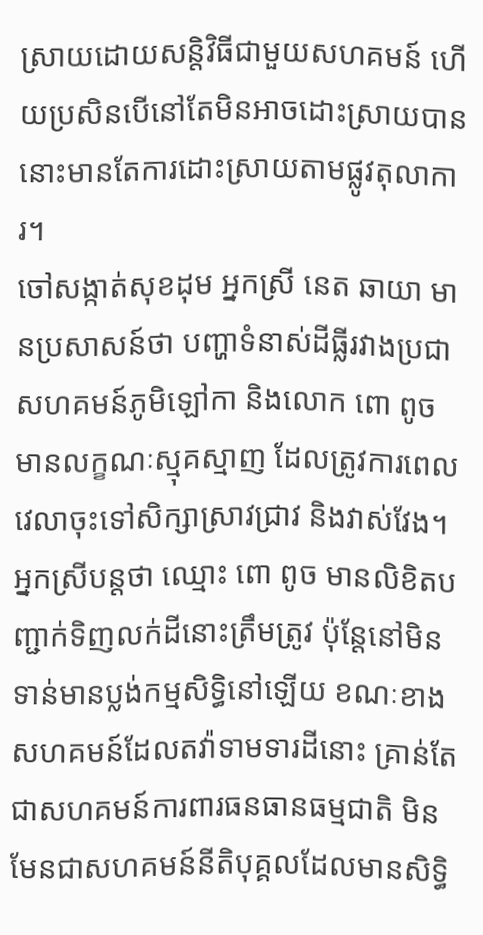ស្រាយដោយសន្តិវិធីជាមួយសហគមន៍ ហើយប្រសិនបើនៅតែមិនអាចដោះស្រាយបាន នោះមានតែការដោះស្រាយតាមផ្លូវតុលាការ។
ចៅសង្កាត់សុខដុម អ្នកស្រី នេត ឆាយា មានប្រសាសន៍ថា បញ្ហាទំនាស់ដីធ្លីរវាងប្រជាសហគមន៍ភូមិឡៅកា និងលោក ពោ ពូច មានលក្ខណៈស្មុគស្មាញ ដែលត្រូវការពេលវេលាចុះទៅសិក្សាស្រាវជ្រាវ និងវាស់វែង។
អ្នកស្រីបន្តថា ឈ្មោះ ពោ ពូច មានលិខិតបញ្ជាក់ទិញលក់ដីនោះត្រឹមត្រូវ ប៉ុន្តែនៅមិនទាន់មានប្លង់កម្មសិទ្ធិនៅឡើយ ខណៈខាងសហគមន៍ដែលតវ៉ាទាមទារដីនោះ គ្រាន់តែជាសហគមន៍ការពារធនធានធម្មជាតិ មិនមែនជាសហគមន៍នីតិបុគ្គលដែលមានសិទ្ធិ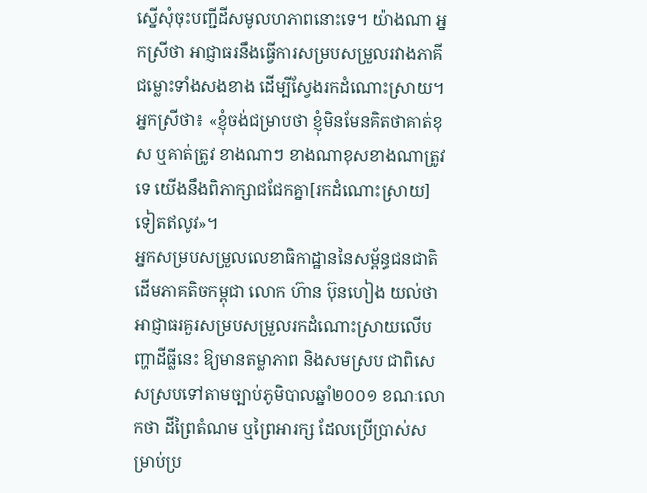ស្នើសុំចុះបញ្ជីដីសមូលហភាពនោះទេ។ យ៉ាងណា អ្នកស្រីថា អាជ្ញាធរនឹងធ្វើការសម្របសម្រួលរវាងភាគីជម្លោះទាំងសងខាង ដើម្បីស្វែងរកដំណោះស្រាយ។
អ្នកស្រីថា៖ «ខ្ញុំចង់ជម្រាបថា ខ្ញុំមិនមែនគិតថាគាត់ខុស ឬគាត់ត្រូវ ខាងណាៗ ខាងណាខុសខាងណាត្រូវទេ យើងនឹងពិភាក្សាជជែកគ្នា[រកដំណោះស្រាយ]ទៀតឥលូវ»។
អ្នកសម្របសម្រួលលេខាធិកាដ្ឋាននៃសម្ព័ន្ធជនជាតិដើមភាគតិចកម្ពុជា លោក ហ៊ាន ប៊ុនហៀង យល់ថា អាជ្ញាធរគួរសម្របសម្រួលរកដំណោះស្រាយលើបញ្ហាដីធ្លីនេះ ឱ្យមានតម្លាភាព និងសមស្រប ជាពិសេសស្របទៅតាមច្បាប់ភូមិបាលឆ្នាំ២០០១ ខណៈលោកថា ដីព្រៃតំណម ឬព្រៃអារក្ស ដែលប្រើប្រាស់សម្រាប់ប្រ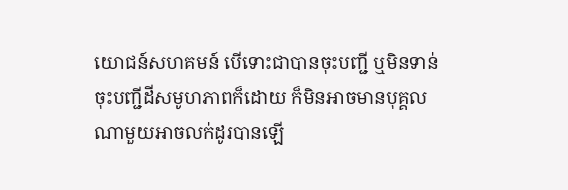យោជន៍សហគមន៍ បើទោះជាបានចុះបញ្ជី ឬមិនទាន់ចុះបញ្ជីដីសមូហភាពក៏ដោយ ក៏មិនអាចមានបុគ្គលណាមួយអាចលក់ដូរបានឡើ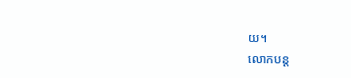យ។
លោកបន្ដ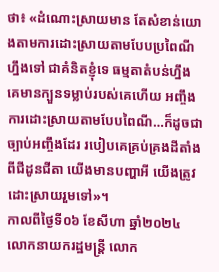ថា៖ «ដំណោះស្រាយមាន តែសំខាន់យោងតាមការដោះស្រាយតាមបែបប្រពៃណីហ្នឹងទៅ ជាគំនិតខ្ញុំទេ ធម្មតាតំបន់ហ្នឹង គេមានក្បួនទម្លាប់របស់គេហើយ អញ្ចឹងការដោះស្រាយតាមបែបពៃណី…ក៏ដូចជាច្បាប់អញ្ចឹងដែរ របៀបគេគ្រប់គ្រងដីតាំងពីជីដូនជីតា យើងមានបញ្ហាអី យើងត្រូវដោះស្រាយរួមទៅ»។
កាលពីថ្ងៃទី០៦ ខែសីហា ឆ្នាំ២០២៤ លោកនាយករដ្ឋមន្រ្តី លោក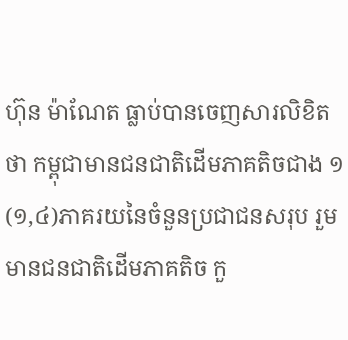ហ៊ុន ម៉ាណែត ធ្លាប់បានចេញសារលិខិតថា កម្ពុជាមានជនជាតិដើមភាគតិចជាង ១ (១,៤)ភាគរយនៃចំនួនប្រជាជនសរុប រួមមានជនជាតិដើមភាគតិច កួ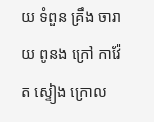យ ទំពួន គ្រឹង ចារាយ ពូនង ក្រៅ កាវ៉ែត ស្ទៀង ក្រោល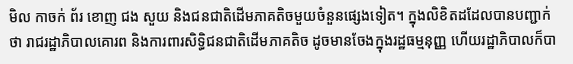មិល កាចក់ ព័រ ខោញ ជង សួយ និងជនជាតិដើមភាគតិចមួយចំនួនផ្សេងទៀត។ ក្នុងលិខិតដដែលបានបញ្ជាក់ថា រាជរដ្ឋាភិបាលគោរព និងការពារសិទ្ធិជនជាតិដើមភាគតិច ដូចមានចែងក្នុងរដ្ឋធម្មនុញ្ញ ហើយរដ្ឋាភិបាលក៏បា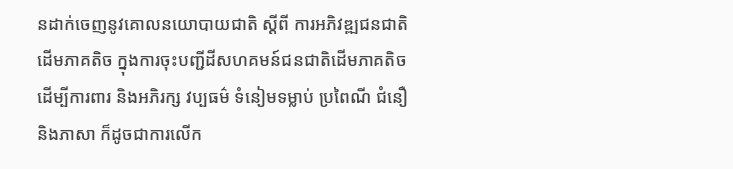នដាក់ចេញនូវគោលនយោបាយជាតិ ស្ដីពី ការអភិវឌ្ឍជនជាតិដើមភាគតិច ក្នុងការចុះបញ្ជីដីសហគមន៍ជនជាតិដើមភាគតិច ដើម្បីការពារ និងអភិរក្ស វប្បធម៌ ទំនៀមទម្លាប់ ប្រពៃណី ជំនឿ និងភាសា ក៏ដូចជាការលើក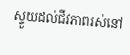ស្ទួយដល់ជីវភាពរស់នៅ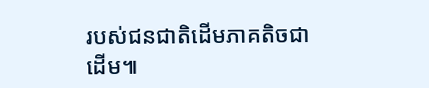របស់ជនជាតិដើមភាគតិចជាដើម៕